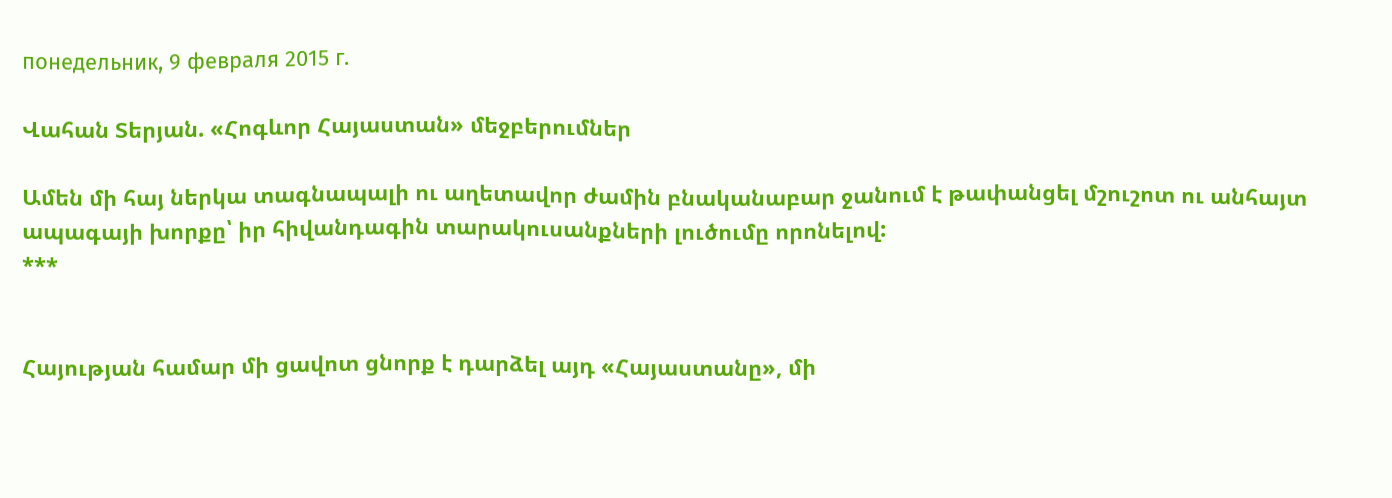понедельник, 9 февраля 2015 г.

Վահան Տերյան. «Հոգևոր Հայաստան» մեջբերումներ

Ամեն մի հայ ներկա տագնապալի ու աղետավոր ժամին բնականաբար ջանում է թափանցել մշուշոտ ու անհայտ ապագայի խորքը՝ իր հիվանդագին տարակուսանքների լուծումը որոնելով:                                                                                                                                                                                                                                    ***


Հայության համար մի ցավոտ ցնորք է դարձել այդ «Հայաստանը», մի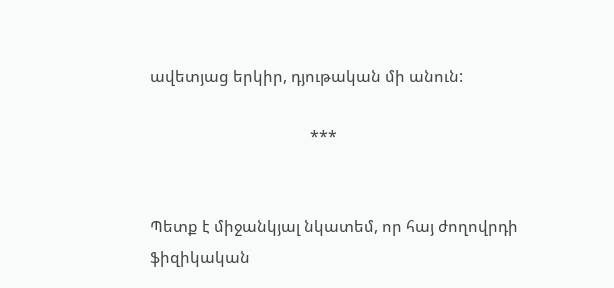ավետյաց երկիր, դյութական մի անուն:

                                        ***


Պետք է միջանկյալ նկատեմ, որ հայ ժողովրդի ֆիզիկական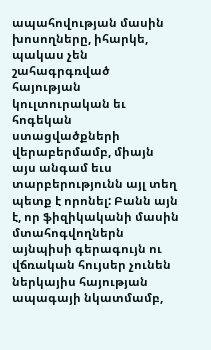ապահովության մասին խոսողները, իհարկե, պակաս չեն շահագրգռված հայության կուլտուրական եւ հոգեկան ստացվածքների վերաբերմամբ, միայն այս անգամ եւս տարբերությունն այլ տեղ պետք է որոնել: Բանն այն է, որ ֆիզիկականի մասին մտահոգվողներն այնպիսի գերագույն ու վճռական հույսեր չունեն ներկայիս հայության ապագայի նկատմամբ,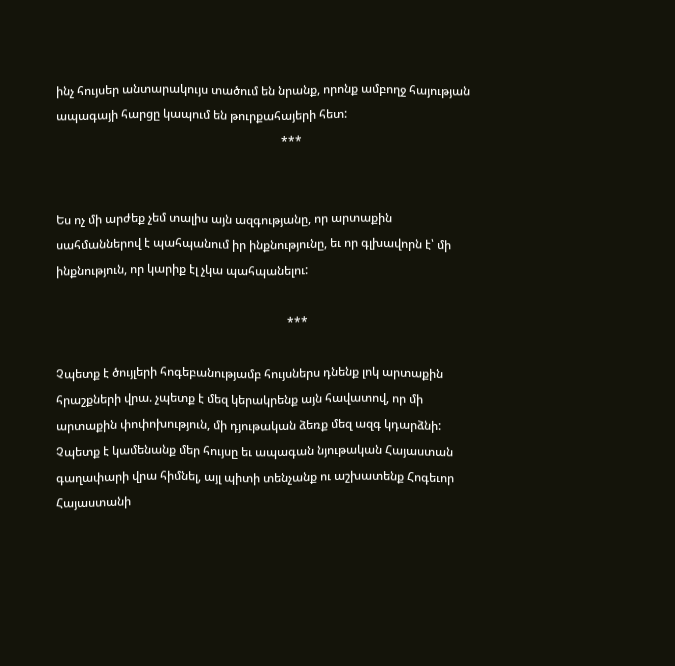ինչ հույսեր անտարակույս տածում են նրանք, որոնք ամբողջ հայության ապագայի հարցը կապում են թուրքահայերի հետ:
                                                                           ***


Ես ոչ մի արժեք չեմ տալիս այն ազգությանը, որ արտաքին սահմաններով է պահպանում իր ինքնությունը, եւ որ գլխավորն է՝ մի ինքնություն, որ կարիք էլ չկա պահպանելու:

                                                                             ***

Չպետք է ծույլերի հոգեբանությամբ հույսներս դնենք լոկ արտաքին հրաշքների վրա. չպետք է մեզ կերակրենք այն հավատով, որ մի արտաքին փոփոխություն, մի դյութական ձեռք մեզ ազգ կդարձնի: Չպետք է կամենանք մեր հույսը եւ ապագան նյութական Հայաստան գաղափարի վրա հիմնել, այլ պիտի տենչանք ու աշխատենք Հոգեւոր Հայաստանի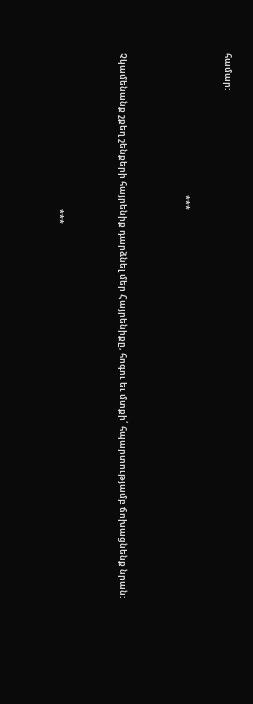համար:

                                                                       ***


Չկամենանք շքեղ շենքերի հայրենիք դարձնել մեր Հայրենիքը, հոգու եւ մտքի՛ հպարտությամբ ճոխացնենք նրան:


                                                                              ***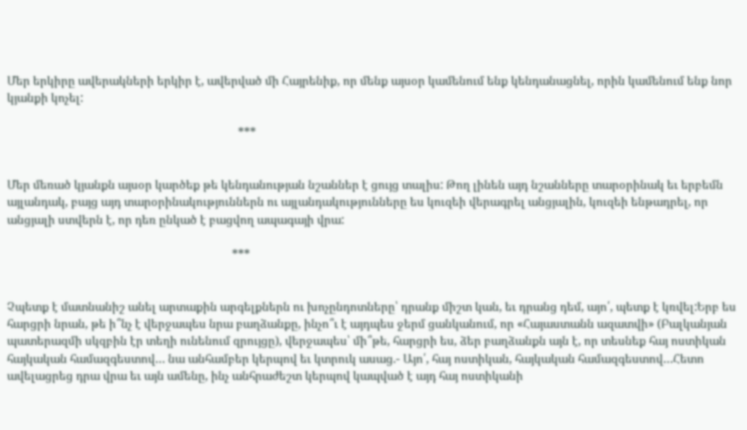Մեր երկիրը ավերակների երկիր է, ավերված մի Հայրենիք, որ մենք այսօր կամենում ենք կենդանացնել, որին կամենում ենք նոր կյանքի կոչել:

                                                                             ***


Մեր մեռած կյանքն այսօր կարծեք թե կենդանության նշաններ է ցույց տալիս: Թող լինեն այդ նշանները տարօրինակ եւ երբեմն այլանդակ, բայց այդ տարօրինակություններն ու այլանդակությունները ես կուզեի վերագրել անցյալին, կուզեի ենթադրել, որ անցյալի ստվերն է, որ դեռ ընկած է բացվող ապագայի վրա:

                                                                           ***


Չպետք է մատնանիշ անել արտաքին արգելքներն ու խոչընդոտները՝ դրանք միշտ կան, եւ դրանց դեմ, այո՛, պետք է կռվել:Երբ ես հարցրի նրան, թե ի՞նչ է վերջապես նրա բաղձանքը, ինչո՞ւ է այդպես ջերմ ցանկանում, որ «Հայաստանն ազատվի» (Բալկանյան պատերազմի սկզբին էր տեղի ունենում զրույցը), վերջապես՝ մի՞թե, հարցրի ես, ձեր բաղձանքն այն է, որ տեսնեք հայ ոստիկան հայկական համազգեստով… նա անհամբեր կերպով եւ կտրուկ ասաց.- Այո՛, հայ ոստիկան, հայկական համազգեստով…Հետո ավելացրեց դրա վրա եւ այն ամենը, ինչ անհրաժեշտ կերպով կապված է այդ հայ ոստիկանի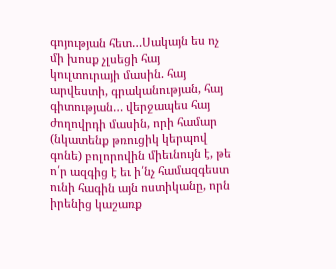գոյության հետ…Սակայն ես ոչ մի խոսք չլսեցի հայ կուլտուրայի մասին. հայ արվեստի, գրականության, հայ գիտության… վերջապես հայ ժողովրդի մասին, որի համար (նկատենք թռուցիկ կերպով գոնե) բոլորովին միեւնույն է, թե ո՛ր ազգից է եւ ի՛նչ համազգեստ ունի հագին այն ոստիկանը, որն իրենից կաշառք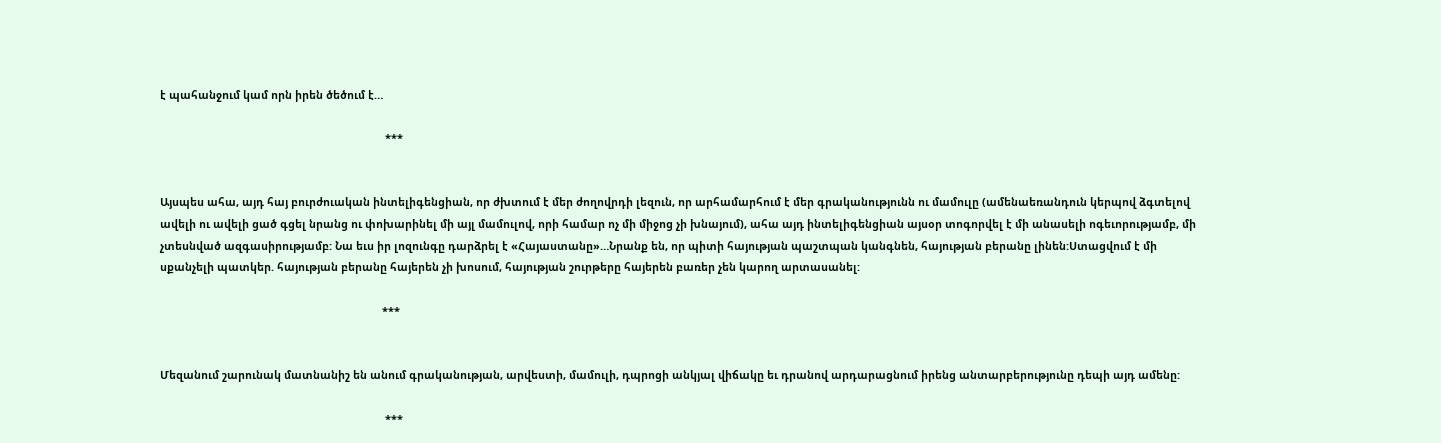է պահանջում կամ որն իրեն ծեծում է…

                                                                           ***


Այսպես ահա, այդ հայ բուրժուական ինտելիգենցիան, որ ժխտում է մեր ժողովրդի լեզուն, որ արհամարհում է մեր գրականությունն ու մամուլը (ամենաեռանդուն կերպով ձգտելով ավելի ու ավելի ցած գցել նրանց ու փոխարինել մի այլ մամուլով, որի համար ոչ մի միջոց չի խնայում), ահա այդ ինտելիգենցիան այսօր տոգորվել է մի անասելի ոգեւորությամբ, մի չտեսնված ազգասիրությամբ: Նա եւս իր լոզունգը դարձրել է «Հայաստանը»…Նրանք են, որ պիտի հայության պաշտպան կանգնեն, հայության բերանը լինեն:Ստացվում է մի սքանչելի պատկեր. հայության բերանը հայերեն չի խոսում, հայության շուրթերը հայերեն բառեր չեն կարող արտասանել:

                                                                          ***


Մեզանում շարունակ մատնանիշ են անում գրականության, արվեստի, մամուլի, դպրոցի անկյալ վիճակը եւ դրանով արդարացնում իրենց անտարբերությունը դեպի այդ ամենը:

                                                                           ***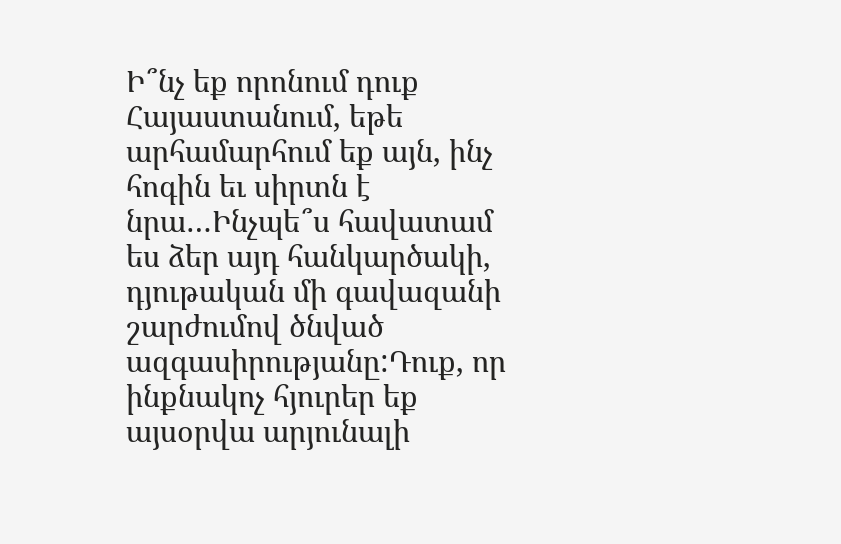Ի՞նչ եք որոնում դուք Հայաստանում, եթե արհամարհում եք այն, ինչ հոգին եւ սիրտն է նրա…Ինչպե՞ս հավատամ ես ձեր այդ հանկարծակի, դյութական մի գավազանի շարժումով ծնված ազգասիրությանը:Դուք, որ ինքնակոչ հյուրեր եք այսօրվա արյունալի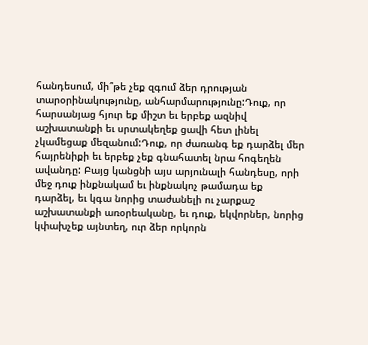հանդեսում, մի՞թե չեք զգում ձեր դրության տարօրինակությունը, անհարմարությունը:Դուք, որ հարսանյաց հյուր եք միշտ եւ երբեք ազնիվ աշխատանքի եւ սրտակեղեք ցավի հետ լինել չկամեցաք մեզանում:Դուք, որ ժառանգ եք դարձել մեր հայրենիքի եւ երբեք չեք գնահատել նրա հոգեղեն ավանդը: Բայց կանցնի այս արյունալի հանդեսը, որի մեջ դուք ինքնակամ եւ ինքնակոչ թամադա եք դարձել, եւ կգա նորից տաժանելի ու չարքաշ աշխատանքի առօրեականը, եւ դուք, եկվորներ, նորից կփախչեք այնտեղ, ուր ձեր որկորն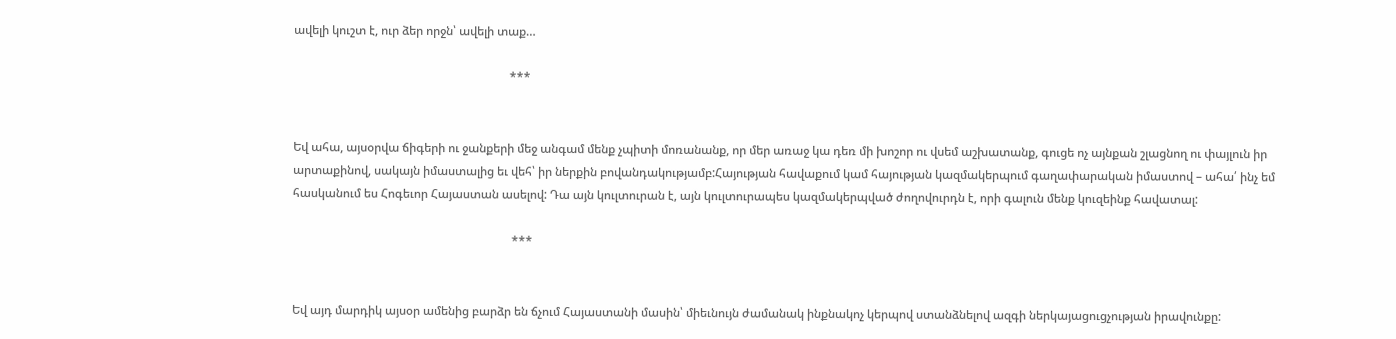ավելի կուշտ է, ուր ձեր որջն՝ ավելի տաք…

                                                                        ***


Եվ ահա, այսօրվա ճիգերի ու ջանքերի մեջ անգամ մենք չպիտի մոռանանք, որ մեր առաջ կա դեռ մի խոշոր ու վսեմ աշխատանք, գուցե ոչ այնքան շլացնող ու փայլուն իր արտաքինով, սակայն իմաստալից եւ վեհ՝ իր ներքին բովանդակությամբ:Հայության հավաքում կամ հայության կազմակերպում գաղափարական իմաստով – ահա՛ ինչ եմ հասկանում ես Հոգեւոր Հայաստան ասելով: Դա այն կուլտուրան է, այն կուլտուրապես կազմակերպված ժողովուրդն է, որի գալուն մենք կուզեինք հավատալ:

                                                                         ***


Եվ այդ մարդիկ այսօր ամենից բարձր են ճչում Հայաստանի մասին՝ միեւնույն ժամանակ ինքնակոչ կերպով ստանձնելով ազգի ներկայացուցչության իրավունքը: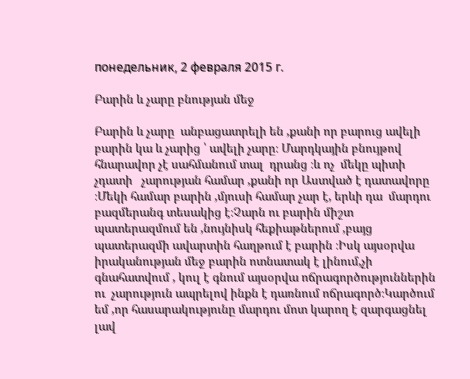понедельник, 2 февраля 2015 г.

Բարին և չարը բնության մեջ

Բարին և չարը  անբացատրելի են ,քանի որ բարուց ավելի բարին կա և չարից ՝ ավելի չարը։ Մարդկային բնույթով հնարավոր չէ սահմանում տալ  դրանց ։և ոչ  մեկը պիտի չդատի   չարության համար ,քանի որ Աստված է դատավորը ։Մեկի համար բարին ,մյուսի համար չար է, երևի դա  մարդու բազմերանգ տեսակից է։Չարն ու բարին միշտ պատերազմում են ,նույնիսկ հեքիաթներում ,բայց պատերազմի ավարտին հաղթում է բարին ։Իսկ այսօրվա իրականության մեջ բարին ոտնատակ է լինում,չի գնահատվում , կուլ է գնում այսօրվա ոճրագործություններին ու  չարություն ապրելով ինքն է դառնում ոճրագործ։Կարծում եմ ,որ հասարակությունը մարդու մոտ կարող է զարգացնել լավ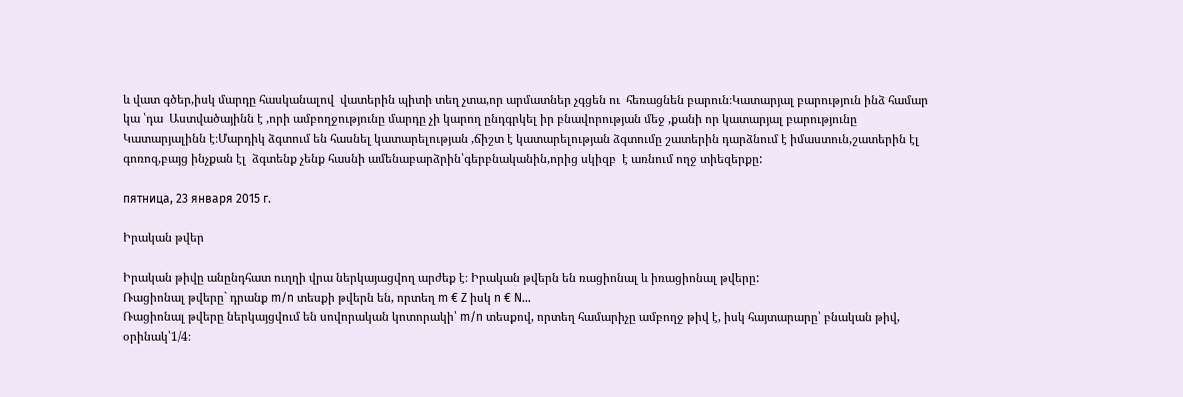և վատ գծեր,իսկ մարդը հասկանալով  վատերին պիտի տեղ չտա,որ արմատներ չգցեն ու  հեռացնեն բարուն։Կատարյալ բարություն ինձ համար կա ՝դա  Աստվածայինն է ,որի ամբողջությունը մարդը չի կարող ընդգրկել իր բնավորության մեջ ,քանի որ կատարյալ բարությունը Կատարյալինն է։Մարդիկ ձգտում են հասնել կատարելության ,ճիշտ է կատարելության ձգտումը շատերին դարձնում է իմաստուն,շատերին էլ գոռոզ,բայց ինչքան էլ  ձգտենք չենք հասնի ամենաբարձրին՝գերբնականին,որից սկիզբ  է առնում ողջ տիեզերքը:

пятница, 23 января 2015 г.

Իրական թվեր

Իրական թիվը անընդհատ ուղղի վրա ներկայացվող արժեք է։ Իրական թվերն են ռացիոնալ և իռացիոնալ թվերը:
Ռացիոնալ թվերը` դրանք m/n տեսքի թվերն են, որտեղ m € Z իսկ n € N…
Ռացիոնալ թվերը ներկայցվում են սովորական կոտորակի՝ m/n տեսքով, որտեղ համարիչը ամբողջ թիվ է, իսկ հայտարարը՝ բնական թիվ, օրինակ՝1/4։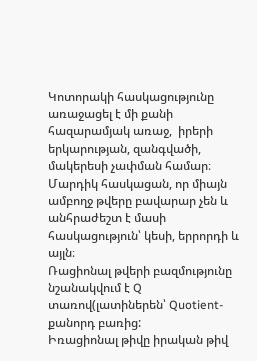Կոտորակի հասկացությունը առաջացել է մի քանի հազարամյակ առաջ,  իրերի երկարության, զանգվածի, մակերեսի չափման համար։ Մարդիկ հասկացան, որ միայն ամբողջ թվերը բավարար չեն և անհրաժեշտ է մասի հասկացություն՝ կեսի, երրորդի և այլն։
Ռացիոնալ թվերի բազմությունը նշանակվում է Q տառով(լատիներեն՝ Quotient-քանորդ բառից:
Իռացիոնալ թիվը իրական թիվ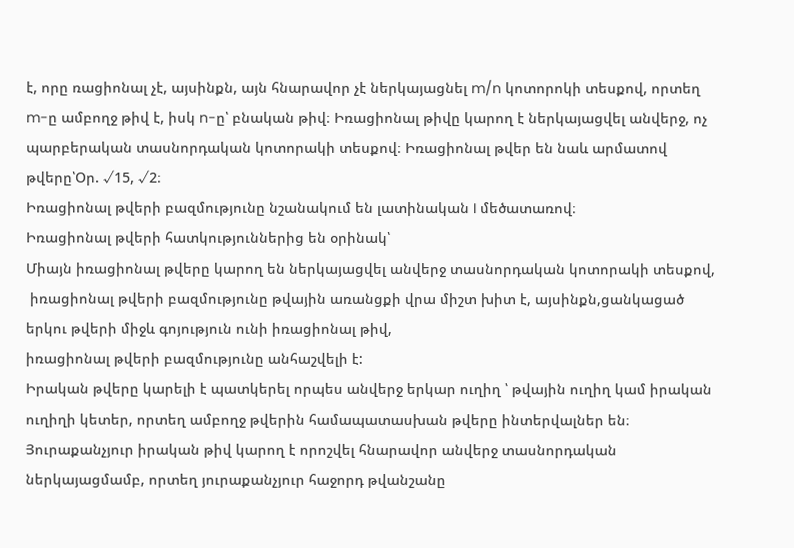է, որը ռացիոնալ չէ, այսինքն, այն հնարավոր չէ ներկայացնել m/n կոտորոկի տեսքով, որտեղ m-ը ամբողջ թիվ է, իսկ n-ը՝ բնական թիվ։ Իռացիոնալ թիվը կարող է ներկայացվել անվերջ, ոչ պարբերական տասնորդական կոտորակի տեսքով։ Իռացիոնալ թվեր են նաև արմատով թվերը՝Օր. √15, √2։
Իռացիոնալ թվերի բազմությունը նշանակում են լատինական I մեծատառով։
Իռացիոնալ թվերի հատկություններից են օրինակ՝
Միայն իռացիոնալ թվերը կարող են ներկայացվել անվերջ տասնորդական կոտորակի տեսքով,
 իռացիոնալ թվերի բազմությունը թվային առանցքի վրա միշտ խիտ է, այսինքն,ցանկացած երկու թվերի միջև գոյություն ունի իռացիոնալ թիվ,
իռացիոնալ թվերի բազմությունը անհաշվելի է:
Իրական թվերը կարելի է պատկերել որպես անվերջ երկար ուղիղ ՝ թվային ուղիղ կամ իրական ուղիղի կետեր, որտեղ ամբողջ թվերին համապատասխան թվերը ինտերվալներ են։
Յուրաքանչյուր իրական թիվ կարող է որոշվել հնարավոր անվերջ տասնորդական ներկայացմամբ, որտեղ յուրաքանչյուր հաջորդ թվանշանը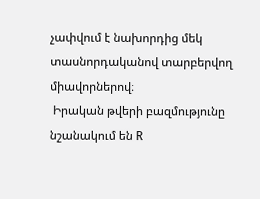չափվում է նախորդից մեկ տասնորդականով տարբերվող միավորներով։
 Իրական թվերի բազմությունը նշանակում են R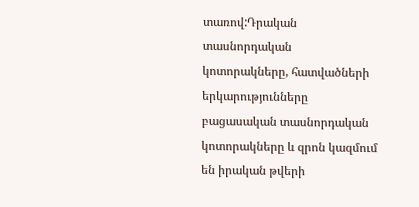տառով:Դրական տասնորդական կոտորակները, հատվածների երկարությունները բացասական տասնորդական կոտորակները և զրոն կազմում են իրական թվերի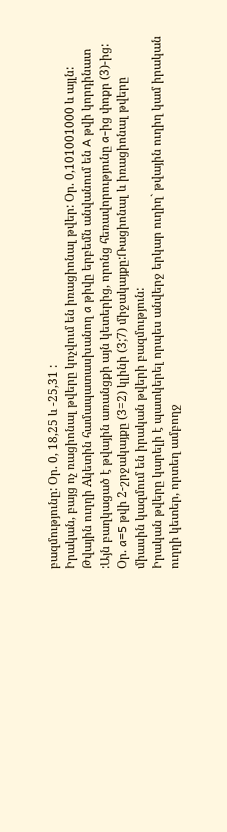բազմությունը: Օր. 0, 18,25 և -25,31 :
Իրական, բայց ոչ ռացիոնալ թվերը կոչվում են իռացիոնալ թվեր: Օր. 0,101001000 և այլն:
Թվային ուղղի Aկետին համապատասխանող a թիվը երբեմն անվանում են A թվի կորդինատ :Այն բաղկացած է թվային առանցքի այն կետերից, որոնց հեռավորությունը a-ից փոքր (3)-ից: Օր. a=5 թվի 2-շրջակայքը (3=2) կլինի (3;7) միջակայքը:Ռացիոնալ և իռացիոնալ թվերը միասին կազմում են իրական թվերի բազմություն:
Իրական թվերը կարելի է պատկերել որպես անվերջ երկար ուղիղ` թվային ուղիղ կամ իրական ուղղի կետեր, որտեղ ամբողջ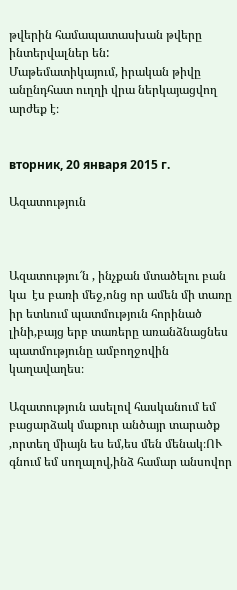թվերին համապատասխան թվերը ինտերվալներ են:
Մաթեմատիկայում, իրական թիվը անընդհատ ուղղի վրա ներկայացվող արժեք է։


вторник, 20 января 2015 г.

Ազատություն



Ազատությու՜ն , ինչքան մտածելու բան կա  էս բառի մեջ,ոնց որ ամեն մի տառը իր ետևում պատմություն հորինած լինի,բայց երբ տառերը առանձնացնես   պատմությունը ամբողջովին կաղավաղես։

Ազատություն ասելով հասկանում եմ բացարձակ մաքուր անծայր տարածք ,որտեղ միայն ես եմ,ես մեն մենակ։ՈՒ գնում եմ սողալով,ինձ համար անսովոր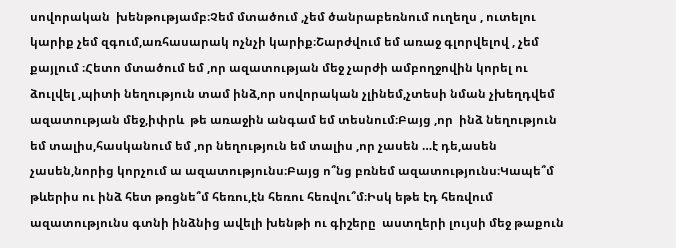սովորական  խենթությամբ։Չեմ մտածում ,չեմ ծանրաբեռնում ուղեղս , ուտելու կարիք չեմ զգում,առհասարակ ոչնչի կարիք։Շարժվում եմ առաջ գլորվելով , չեմ քայլում ։Հետո մտածում եմ ,որ ազատության մեջ չարժի ամբողջովին կորել ու ձուլվել ,պիտի նեղություն տամ ինձ,որ սովորական չլինեմ,չտեսի նման չխեղդվեմ ազատության մեջ,իփրև  թե առաջին անգամ եմ տեսնում։Բայց ,որ  ինձ նեղություն եմ տալիս,հասկանում եմ ,որ նեղություն եմ տալիս ,որ չասեն …է դե,ասեն չասեն,նորից կորչում ա ազատությունս։Բայց ո՞նց բռնեմ ազատությունս։Կապե՞մ թևերիս ու ինձ հետ թռցնե՞մ հեռու,էն հեռու հեռվու՞մ։Իսկ եթե էդ հեռվում ազատությունս գտնի ինձնից ավելի խենթի ու գիշերը  աստղերի լույսի մեջ թաքուն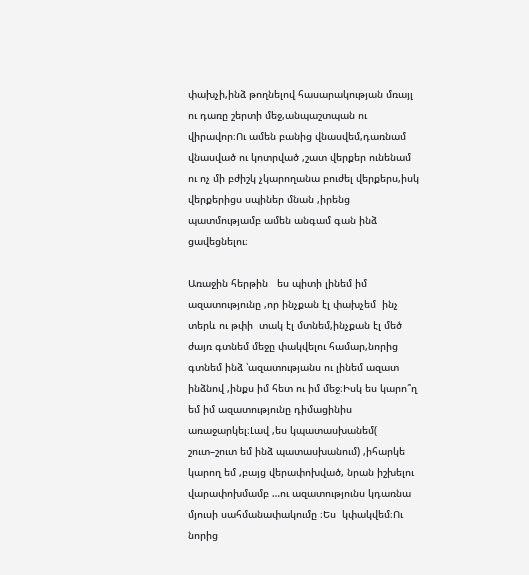փախչի,ինձ թողնելով հասարակության մռայլ ու դառը շերտի մեջ,անպաշտպան ու վիրավոր։Ու ամեն բանից վնասվեմ,դառնամ վնասված ու կոտրված ,շատ վերքեր ունենամ ու ոչ մի բժիշկ չկարողանա բուժել վերքերս,իսկ վերքերիցս սպիներ մնան ,իրենց պատմությամբ ամեն անգամ գան ինձ ցավեցնելու։

Առաջին հերթին   ես պիտի լինեմ իմ ազատությունը ,որ ինչքան էլ փախչեմ  ինչ տերև ու թփի  տակ էլ մտնեմ,ինչքան էլ մեծ ժայռ գտնեմ մեջը փակվելու համար,նորից գտնեմ ինձ ՝ազատությանս ու լինեմ ազատ ինձնով ,ինքս իմ հետ ու իմ մեջ։Իսկ ես կարո՞ղ եմ իմ ազատությունը դիմացինիս առաջարկել։Լավ ,ես կպատասխանեմ( շուտ–շուտ եմ ինձ պատասխանում) ,իհարկե կարող եմ ,բայց վերափոխված, նրան իշխելու վարափոխմամբ …ու ազատությունս կդառնա մյուսի սահմանափակումը ։Ես  կփակվեմ։Ու նորից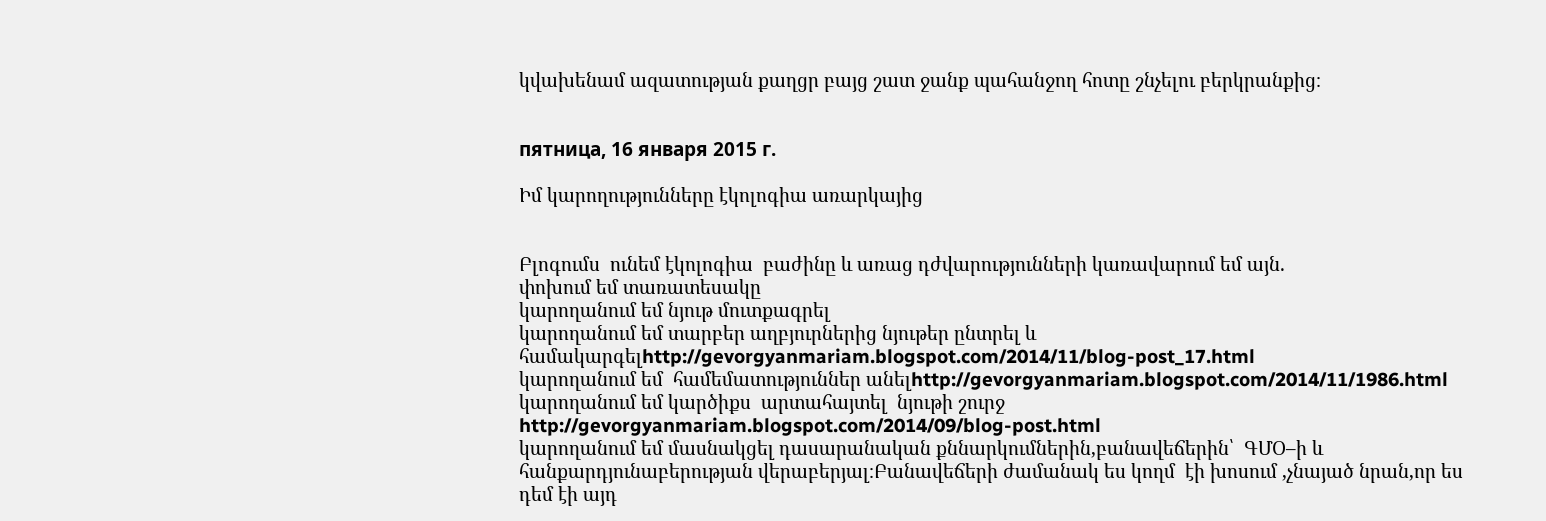կվախենամ ազատության քաղցր բայց շատ ջանք պահանջող հոտը շնչելու բերկրանքից։


пятница, 16 января 2015 г.

Իմ կարողությունները էկոլոգիա առարկայից


Բլոգումս  ունեմ էկոլոգիա  բաժինը և առաց դժվարությունների կառավարում եմ այն.
փոխում եմ տառատեսակը
կարողանում եմ նյութ մուտքագրել
կարողանում եմ տարբեր աղբյուրներից նյութեր ընտրել և համակարգելhttp://gevorgyanmariam.blogspot.com/2014/11/blog-post_17.html
կարողանում եմ  համեմատություններ անելhttp://gevorgyanmariam.blogspot.com/2014/11/1986.html
կարողանում եմ կարծիքս  արտահայտել  նյութի շուրջ http://gevorgyanmariam.blogspot.com/2014/09/blog-post.html
կարողանում եմ մասնակցել դասարանական քննարկումներին,բանավեճերին՝  ԳՄՕ–ի և հանքարդյունաբերության վերաբերյալ։Բանավեճերի ժամանակ ես կողմ  էի խոսում ,չնայած նրան,որ ես դեմ էի այդ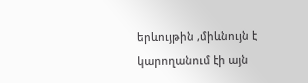երևույթին ,միևնույն է կարողանում էի այն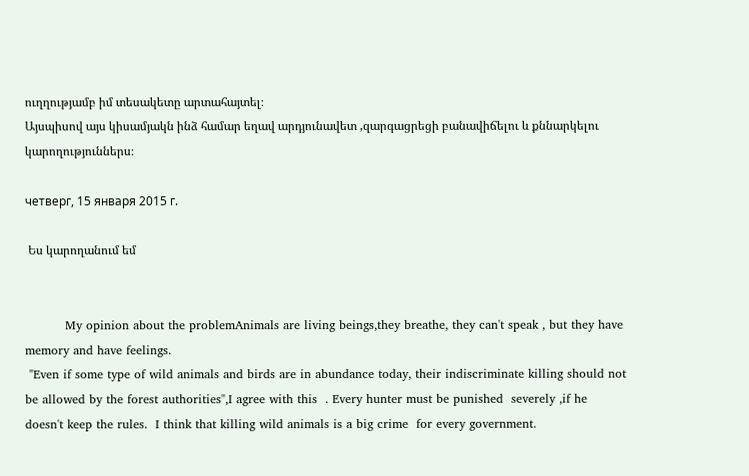ուղղությամբ իմ տեսակետը արտահայտել։
Այսպիսով այս կիսամյակն ինձ համար եղավ արդյունավետ ,զարգացրեցի բանավիճելու և քննարկելու կարողություններս։

четверг, 15 января 2015 г.

 Ես կարողանում եմ


          My opinion about the problemAnimals are living beings,they breathe, they can't speak , but they have memory and have feelings.
 "Even if some type of wild animals and birds are in abundance today, their indiscriminate killing should not be allowed by the forest authorities",I agree with this  . Every hunter must be punished  severely ,if he doesn't keep the rules.  I think that killing wild animals is a big crime  for every government.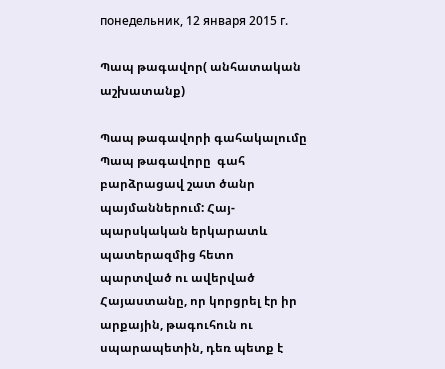понедельник, 12 января 2015 г.

Պապ թագավոր( անհատական աշխատանք)

Պապ թագավորի գահակալումը
Պապ թագավորը  գահ բարձրացավ շատ ծանր պայմաններում: Հայ-պարսկական երկարատև պատերազմից հետո պարտված ու ավերված Հայաստանը, որ կորցրել էր իր արքային, թագուհուն ու սպարապետին, դեռ պետք է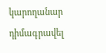կարողանար դիմագրավել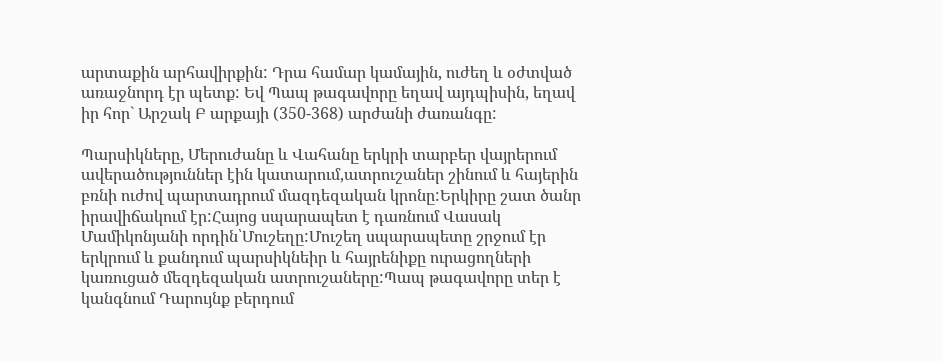արտաքին արհավիրքին: Դրա համար կամային, ուժեղ և օժտված առաջնորդ էր պետք: Եվ Պապ թագավորը եղավ այդպիսին, եղավ իր հոր` Արշակ Բ արքայի (350-368) արժանի ժառանգը:

Պարսիկները, Մերուժանը և Վահանը երկրի տարբեր վայրերում ավերածություններ էին կատարում,ատրուշաներ շինում և հայերին բռնի ուժով պարտադրում մազդեզական կրոնը:Երկիրը շատ ծանր իրավիճակում էր:Հայոց սպարապետ է դառնում Վասակ Մամիկոնյանի որդին՝Մուշեղը:Մուշեղ սպարապետը շրջում էր երկրում և քանդում պարսիկնեիր և հայրենիքը ուրացողների կառուցած մեզդեզական ատրուշաները:Պապ թագավորը տեր է կանգնում Դարույնք բերդում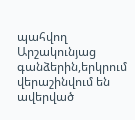պահվող Արշակունյաց գանձերին,երկրում վերաշինվում են ավերված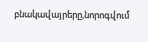բնակավայրերը,նորոգվում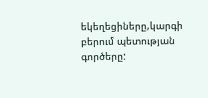եկեղեցիները,կարգի բերում պետության գործերը: